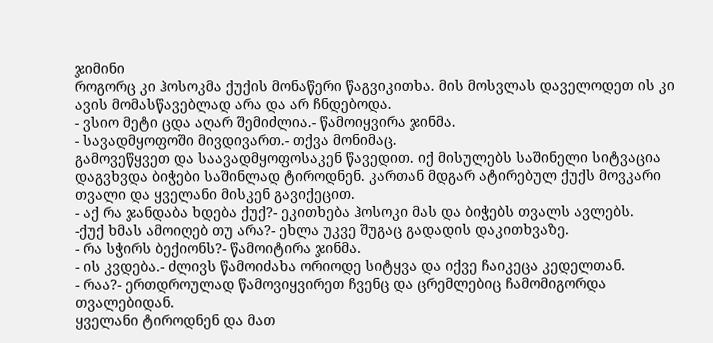ჯიმინი
როგორც კი ჰოსოკმა ქუქის მონაწერი წაგვიკითხა. მის მოსვლას დაველოდეთ ის კი ავის მომასწავებლად არა და არ ჩნდებოდა.
- ვსიო მეტი ცდა აღარ შემიძლია.- წამოიყვირა ჯინმა.
- სავადმყოფოში მივდივართ.- თქვა მონიმაც.
გამოვეწყვეთ და საავადმყოფოსაკენ წავედით. იქ მისულებს საშინელი სიტვაცია დაგვხვდა ბიჭები საშინლად ტიროდნენ. კართან მდგარ ატირებულ ქუქს მოვკარი თვალი და ყველანი მისკენ გავიქეცით.
- აქ რა ჯანდაბა ხდება ქუქ?- ეკითხება ჰოსოკი მას და ბიჭებს თვალს ავლებს.
-ქუქ ხმას ამოიღებ თუ არა?- ეხლა უკვე შუგაც გადადის დაკითხვაზე.
- რა სჭირს ბექიონს?- წამოიტირა ჯინმა.
- ის კვდება.- ძლივს წამოიძახა ორიოდე სიტყვა და იქვე ჩაიკეცა კედელთან.
- რაა?- ერთდროულად წამოვიყვირეთ ჩვენც და ცრემლებიც ჩამომიგორდა თვალებიდან.
ყველანი ტიროდნენ და მათ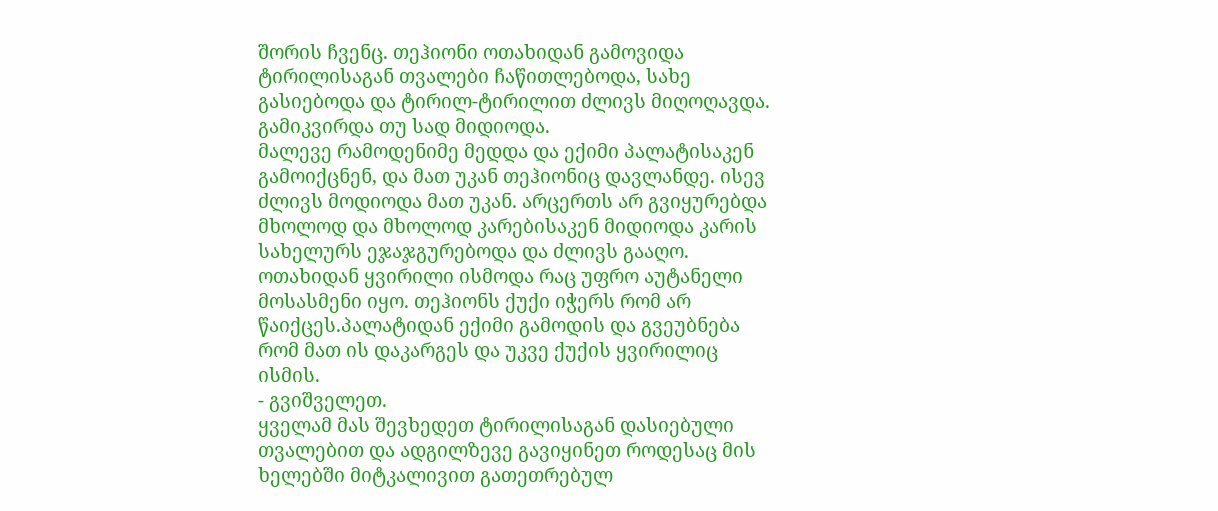შორის ჩვენც. თეჰიონი ოთახიდან გამოვიდა ტირილისაგან თვალები ჩაწითლებოდა, სახე გასიებოდა და ტირილ-ტირილით ძლივს მიღოღავდა. გამიკვირდა თუ სად მიდიოდა.
მალევე რამოდენიმე მედდა და ექიმი პალატისაკენ გამოიქცნენ, და მათ უკან თეჰიონიც დავლანდე. ისევ ძლივს მოდიოდა მათ უკან. არცერთს არ გვიყურებდა მხოლოდ და მხოლოდ კარებისაკენ მიდიოდა კარის სახელურს ეჯაჯგურებოდა და ძლივს გააღო. ოთახიდან ყვირილი ისმოდა რაც უფრო აუტანელი მოსასმენი იყო. თეჰიონს ქუქი იჭერს რომ არ წაიქცეს.პალატიდან ექიმი გამოდის და გვეუბნება რომ მათ ის დაკარგეს და უკვე ქუქის ყვირილიც ისმის.
- გვიშველეთ.
ყველამ მას შევხედეთ ტირილისაგან დასიებული თვალებით და ადგილზევე გავიყინეთ როდესაც მის ხელებში მიტკალივით გათეთრებულ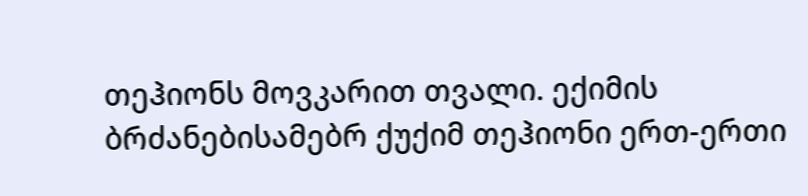თეჰიონს მოვკარით თვალი. ექიმის ბრძანებისამებრ ქუქიმ თეჰიონი ერთ-ერთი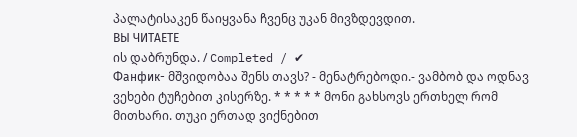პალატისაკენ წაიყვანა ჩვენც უკან მივზდევდით.
ВЫ ЧИТАЕТЕ
ის დაბრუნდა. / Completed / ✔
Фанфик- მშვიდობაა შენს თავს? - მენატრებოდი.- ვამბობ და ოდნავ ვეხები ტუჩებით კისერზე. * * * * * მონი გახსოვს ერთხელ რომ მითხარი. თუკი ერთად ვიქნებით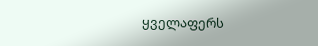ყველაფერს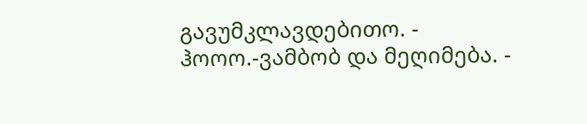გავუმკლავდებითო. - ჰოოო.-ვამბობ და მეღიმება. -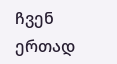ჩვენ ერთად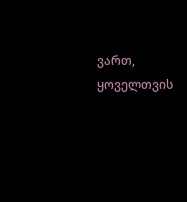ვართ, ყოველთვის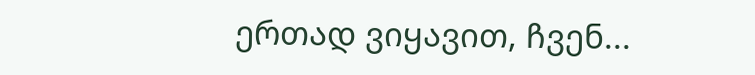ერთად ვიყავით, ჩვენ...